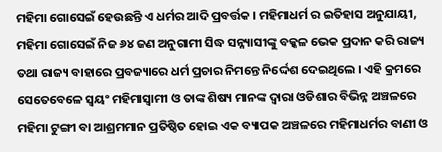ମହିମା ଗୋସେଇଁ ହେଉଛନ୍ତି ଏ ଧର୍ମର ଆଦି ପ୍ରବର୍ତ୍ତକ । ମହିମାଧର୍ମ ର ଇତିହାସ ଅନୁଯାୟୀ, ମହିମା ଗୋସେଇଁ ନିଜ ୬୪ ଜଣ ଅନୁଗାମୀ ସିଦ୍ଧ ସନ୍ନ୍ୟାସୀଙ୍କୁ ବକ୍କଳ ଭେକ ପ୍ରଦାନ କରି ରାଜ୍ୟ ତଥା ରାଜ୍ୟ ବାହାରେ ପ୍ରବଜ୍ୟାରେ ଧର୍ମ ପ୍ରଚାର ନିମନ୍ତେ ନିର୍ଦ୍ଦେଶ ଦେଇଥିଲେ । ଏହି କ୍ରମରେ ସେତେବେଳେ ସ୍ଵୟଂ ମହିମାସ୍ଵାମୀ ଓ ତାଙ୍କ ଶିଷ୍ୟ ମାନଙ୍କ ଦ୍ଵାରା ଓଡିଶାର ବିଭିନ୍ନ ଅଞ୍ଚଳରେ ମହିମା ଟୁଙ୍ଗୀ ବା ଆଶ୍ରମମାନ ପ୍ରତିଷ୍ଠିତ ହୋଇ ଏକ ବ୍ୟାପକ ଅଞ୍ଚଳରେ ମହିମାଧର୍ମର ବାଣୀ ଓ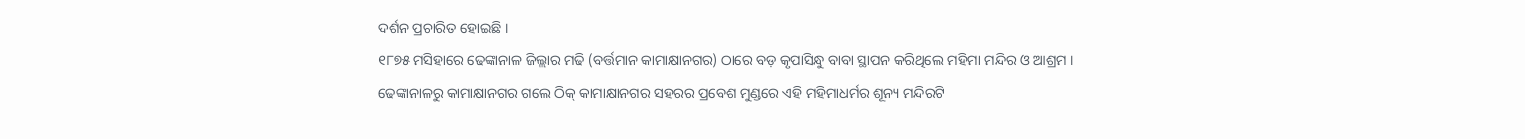ଦର୍ଶନ ପ୍ରଚାରିତ ହୋଇଛି ।
୧୮୭୫ ମସିହାରେ ଢେଙ୍କାନାଳ ଜିଲ୍ଲାର ମଢି (ବର୍ତ୍ତମାନ କାମାକ୍ଷାନଗର) ଠାରେ ବଡ଼ କୃପାସିନ୍ଧୁ ବାବା ସ୍ଥାପନ କରିଥିଲେ ମହିମା ମନ୍ଦିର ଓ ଆଶ୍ରମ । ଢେଙ୍କାନାଳରୁ କାମାକ୍ଷାନଗର ଗଲେ ଠିକ୍ କାମାକ୍ଷାନଗର ସହରର ପ୍ରବେଶ ମୁଣ୍ଡରେ ଏହି ମହିମାଧର୍ମର ଶୂନ୍ୟ ମନ୍ଦିରଟି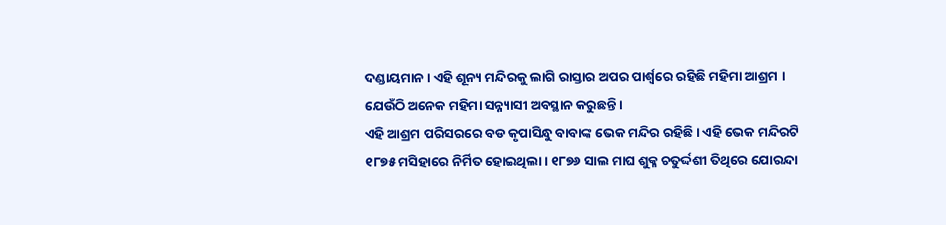ଦଣ୍ଡାୟମାନ । ଏହି ଶୂନ୍ୟ ମନ୍ଦିରକୁ ଲାଗି ରାସ୍ତାର ଅପର ପାର୍ଶ୍ଵରେ ରହିଛି ମହିମା ଆଶ୍ରମ । ଯେଉଁଠି ଅନେକ ମହିମା ସନ୍ନ୍ୟାସୀ ଅବସ୍ଥାନ କରୁଛନ୍ତି ।
ଏହି ଆଶ୍ରମ ପରିସରରେ ବଡ କୃପାସିନ୍ଧୁ ବାବାଙ୍କ ଭେକ ମନ୍ଦିର ରହିଛି । ଏହି ଭେକ ମନ୍ଦିରଟି ୧୮୭୫ ମସିହାରେ ନିର୍ମିତ ହୋଇଥିଲା । ୧୮୭୬ ସାଲ ମାଘ ଶୁକ୍ଳ ଚତୁର୍ଦ୍ଦଶୀ ତିଥିରେ ଯୋରନ୍ଦା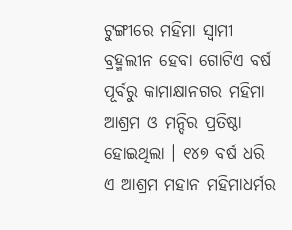ଟୁଙ୍ଗୀରେ ମହିମା ସ୍ଵାମୀ ବ୍ରହ୍ମଲୀନ ହେବା ଗୋଟିଏ ବର୍ଷ ପୂର୍ବରୁ କାମାକ୍ଷାନଗର ମହିମା ଆଶ୍ରମ ଓ ମନ୍ଦିର ପ୍ରତିଷ୍ଠା ହୋଇଥିଲା । ୧୪୭ ବର୍ଷ ଧରି ଏ ଆଶ୍ରମ ମହାନ ମହିମାଧର୍ମର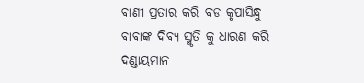ବାଣୀ ପ୍ରତାର କରି ବଡ କୃପାସିନ୍ଧୁ ବାବାଙ୍କ ଦିବ୍ୟ ସ୍ମୃତି କୁ ଧାରଣ କରି ଦଣ୍ଡାୟମାନ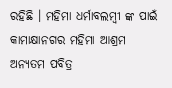ରହିଛି । ମହିମା ଧର୍ମାବଲମ୍ବୀ ଙ୍କ ପାଇଁ କାମାକ୍ଷାନଗର ମହିମା ଆଶ୍ରମ ଅନ୍ୟତମ ପବିତ୍ର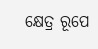କ୍ଷେତ୍ର ରୂପେ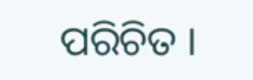ପରିଚିତ ।